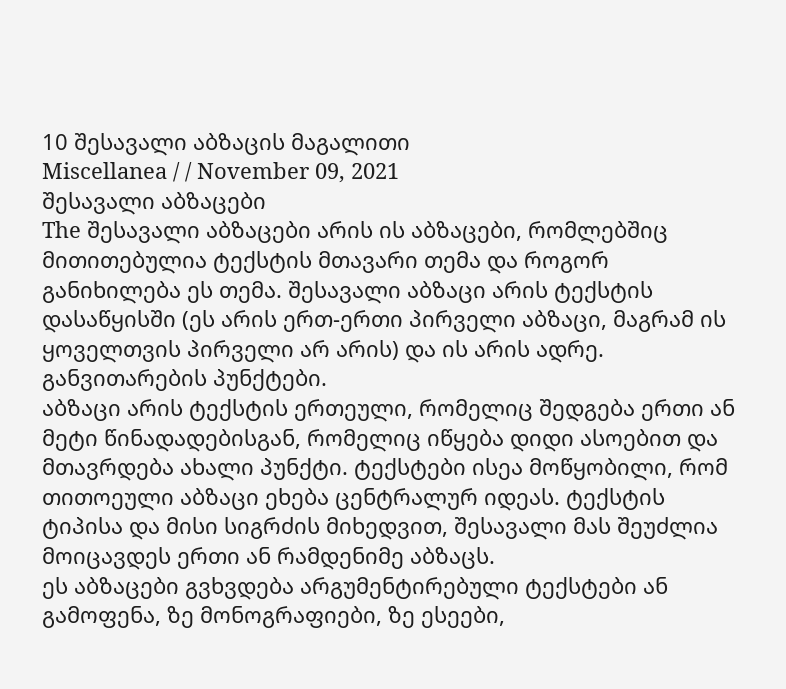10 შესავალი აბზაცის მაგალითი
Miscellanea / / November 09, 2021
შესავალი აბზაცები
The შესავალი აბზაცები არის ის აბზაცები, რომლებშიც მითითებულია ტექსტის მთავარი თემა და როგორ განიხილება ეს თემა. შესავალი აბზაცი არის ტექსტის დასაწყისში (ეს არის ერთ-ერთი პირველი აბზაცი, მაგრამ ის ყოველთვის პირველი არ არის) და ის არის ადრე. განვითარების პუნქტები.
აბზაცი არის ტექსტის ერთეული, რომელიც შედგება ერთი ან მეტი წინადადებისგან, რომელიც იწყება დიდი ასოებით და მთავრდება ახალი პუნქტი. ტექსტები ისეა მოწყობილი, რომ თითოეული აბზაცი ეხება ცენტრალურ იდეას. ტექსტის ტიპისა და მისი სიგრძის მიხედვით, შესავალი მას შეუძლია მოიცავდეს ერთი ან რამდენიმე აბზაცს.
ეს აბზაცები გვხვდება არგუმენტირებული ტექსტები ან გამოფენა, ზე მონოგრაფიები, ზე ესეები,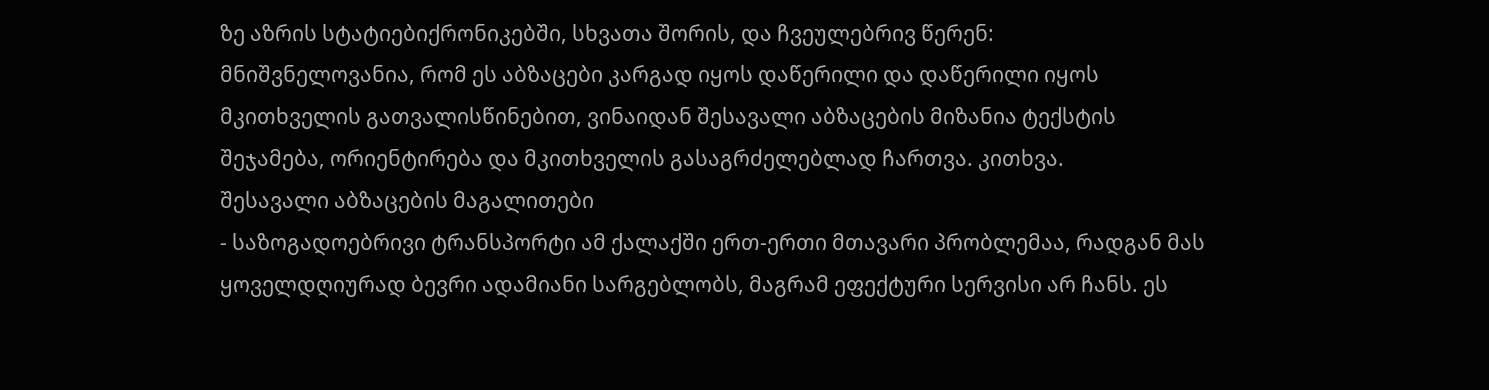ზე აზრის სტატიებიქრონიკებში, სხვათა შორის, და ჩვეულებრივ წერენ:
მნიშვნელოვანია, რომ ეს აბზაცები კარგად იყოს დაწერილი და დაწერილი იყოს მკითხველის გათვალისწინებით, ვინაიდან შესავალი აბზაცების მიზანია ტექსტის შეჯამება, ორიენტირება და მკითხველის გასაგრძელებლად ჩართვა. კითხვა.
შესავალი აბზაცების მაგალითები
- საზოგადოებრივი ტრანსპორტი ამ ქალაქში ერთ-ერთი მთავარი პრობლემაა, რადგან მას ყოველდღიურად ბევრი ადამიანი სარგებლობს, მაგრამ ეფექტური სერვისი არ ჩანს. ეს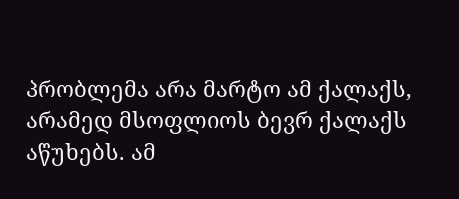პრობლემა არა მარტო ამ ქალაქს, არამედ მსოფლიოს ბევრ ქალაქს აწუხებს. ამ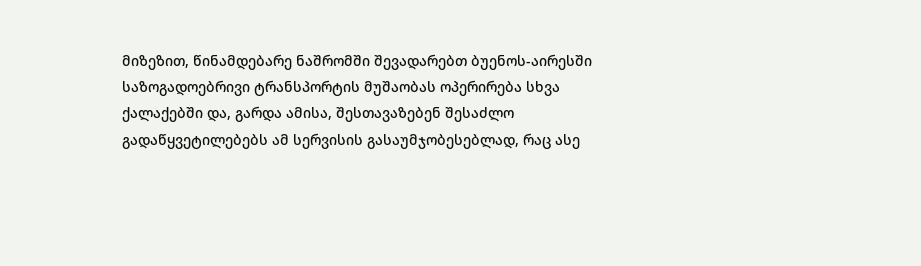მიზეზით, წინამდებარე ნაშრომში შევადარებთ ბუენოს-აირესში საზოგადოებრივი ტრანსპორტის მუშაობას ოპერირება სხვა ქალაქებში და, გარდა ამისა, შესთავაზებენ შესაძლო გადაწყვეტილებებს ამ სერვისის გასაუმჯობესებლად, რაც ასე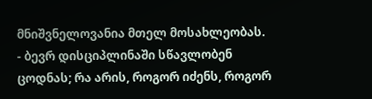მნიშვნელოვანია მთელ მოსახლეობას.
- ბევრ დისციპლინაში სწავლობენ ცოდნას; რა არის, როგორ იძენს, როგორ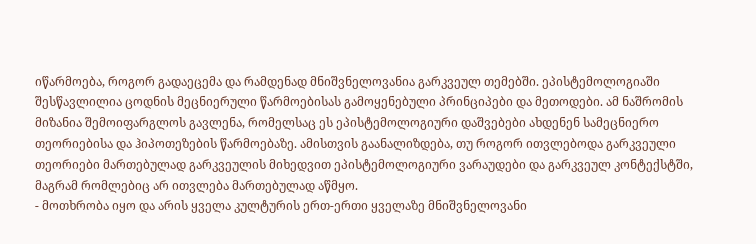იწარმოება, როგორ გადაეცემა და რამდენად მნიშვნელოვანია გარკვეულ თემებში. ეპისტემოლოგიაში შესწავლილია ცოდნის მეცნიერული წარმოებისას გამოყენებული პრინციპები და მეთოდები. ამ ნაშრომის მიზანია შემოიფარგლოს გავლენა, რომელსაც ეს ეპისტემოლოგიური დაშვებები ახდენენ სამეცნიერო თეორიებისა და ჰიპოთეზების წარმოებაზე. ამისთვის გაანალიზდება, თუ როგორ ითვლებოდა გარკვეული თეორიები მართებულად გარკვეულის მიხედვით ეპისტემოლოგიური ვარაუდები და გარკვეულ კონტექსტში, მაგრამ რომლებიც არ ითვლება მართებულად აწმყო.
- მოთხრობა იყო და არის ყველა კულტურის ერთ-ერთი ყველაზე მნიშვნელოვანი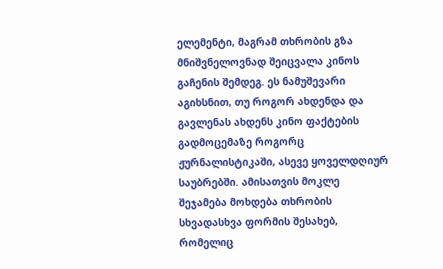ელემენტი, მაგრამ თხრობის გზა მნიშვნელოვნად შეიცვალა კინოს გაჩენის შემდეგ. ეს ნამუშევარი აგიხსნით, თუ როგორ ახდენდა და გავლენას ახდენს კინო ფაქტების გადმოცემაზე როგორც ჟურნალისტიკაში, ასევე ყოველდღიურ საუბრებში. ამისათვის მოკლე შეჯამება მოხდება თხრობის სხვადასხვა ფორმის შესახებ, რომელიც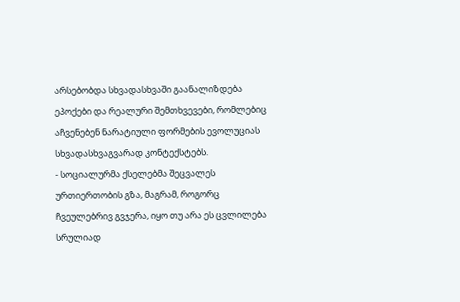არსებობდა სხვადასხვაში გაანალიზდება ეპოქები და რეალური შემთხვევები, რომლებიც აჩვენებენ ნარატიული ფორმების ევოლუციას სხვადასხვაგვარად კონტექსტებს.
- სოციალურმა ქსელებმა შეცვალეს ურთიერთობის გზა, მაგრამ, როგორც ჩვეულებრივ გვჯერა, იყო თუ არა ეს ცვლილება სრულიად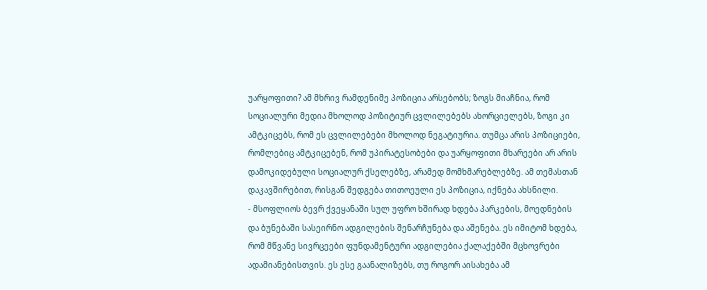უარყოფითი? ამ მხრივ რამდენიმე პოზიცია არსებობს; ზოგს მიაჩნია, რომ სოციალური მედია მხოლოდ პოზიტიურ ცვლილებებს ახორციელებს, ზოგი კი ამტკიცებს, რომ ეს ცვლილებები მხოლოდ ნეგატიურია. თუმცა არის პოზიციები, რომლებიც ამტკიცებენ, რომ უპირატესობები და უარყოფითი მხარეები არ არის დამოკიდებული სოციალურ ქსელებზე, არამედ მომხმარებლებზე. ამ თემასთან დაკავშირებით, რისგან შედგება თითოეული ეს პოზიცია, იქნება ახსნილი.
- მსოფლიოს ბევრ ქვეყანაში სულ უფრო ხშირად ხდება პარკების, მოედნების და ბუნებაში სასეირნო ადგილების შენარჩუნება და აშენება. ეს იმიტომ ხდება, რომ მწვანე სივრცეები ფუნდამენტური ადგილებია ქალაქებში მცხოვრები ადამიანებისთვის. ეს ესე გაანალიზებს, თუ როგორ აისახება ამ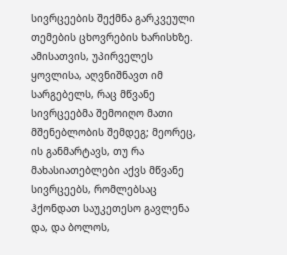სივრცეების შექმნა გარკვეული თემების ცხოვრების ხარისხზე. ამისათვის, უპირველეს ყოვლისა, აღვნიშნავთ იმ სარგებელს, რაც მწვანე სივრცეებმა შემოიღო მათი მშენებლობის შემდეგ; მეორეც, ის განმარტავს, თუ რა მახასიათებლები აქვს მწვანე სივრცეებს, რომლებსაც ჰქონდათ საუკეთესო გავლენა და, და ბოლოს,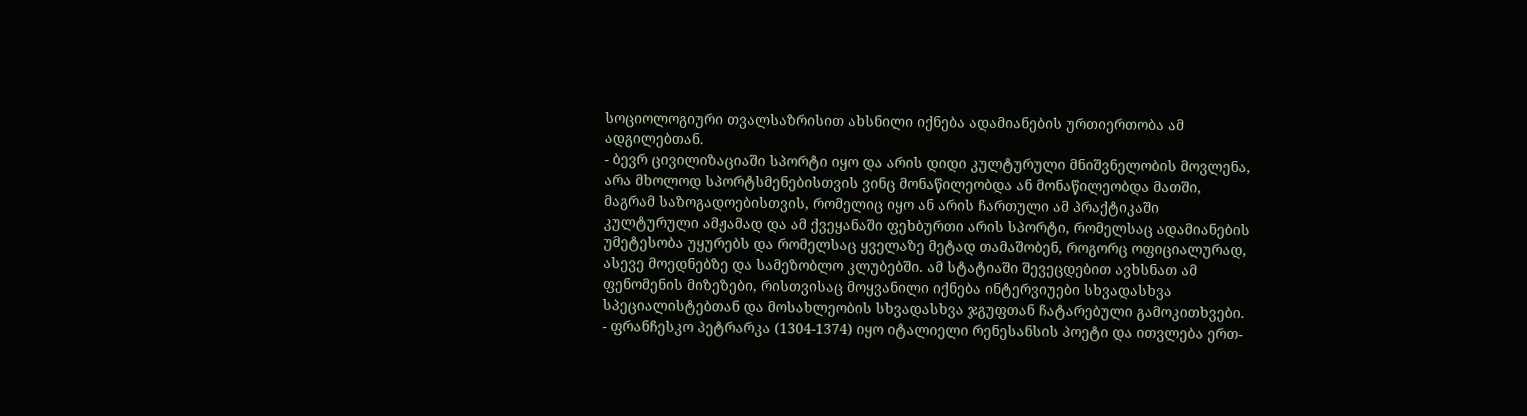სოციოლოგიური თვალსაზრისით ახსნილი იქნება ადამიანების ურთიერთობა ამ ადგილებთან.
- ბევრ ცივილიზაციაში სპორტი იყო და არის დიდი კულტურული მნიშვნელობის მოვლენა, არა მხოლოდ სპორტსმენებისთვის ვინც მონაწილეობდა ან მონაწილეობდა მათში, მაგრამ საზოგადოებისთვის, რომელიც იყო ან არის ჩართული ამ პრაქტიკაში კულტურული ამჟამად და ამ ქვეყანაში ფეხბურთი არის სპორტი, რომელსაც ადამიანების უმეტესობა უყურებს და რომელსაც ყველაზე მეტად თამაშობენ, როგორც ოფიციალურად, ასევე მოედნებზე და სამეზობლო კლუბებში. ამ სტატიაში შევეცდებით ავხსნათ ამ ფენომენის მიზეზები, რისთვისაც მოყვანილი იქნება ინტერვიუები სხვადასხვა სპეციალისტებთან და მოსახლეობის სხვადასხვა ჯგუფთან ჩატარებული გამოკითხვები.
- ფრანჩესკო პეტრარკა (1304-1374) იყო იტალიელი რენესანსის პოეტი და ითვლება ერთ-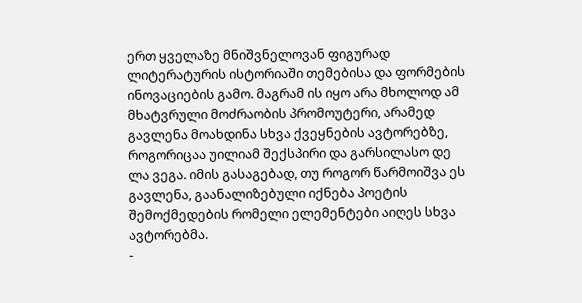ერთ ყველაზე მნიშვნელოვან ფიგურად ლიტერატურის ისტორიაში თემებისა და ფორმების ინოვაციების გამო. მაგრამ ის იყო არა მხოლოდ ამ მხატვრული მოძრაობის პრომოუტერი, არამედ გავლენა მოახდინა სხვა ქვეყნების ავტორებზე, როგორიცაა უილიამ შექსპირი და გარსილასო დე ლა ვეგა. იმის გასაგებად, თუ როგორ წარმოიშვა ეს გავლენა, გაანალიზებული იქნება პოეტის შემოქმედების რომელი ელემენტები აიღეს სხვა ავტორებმა.
-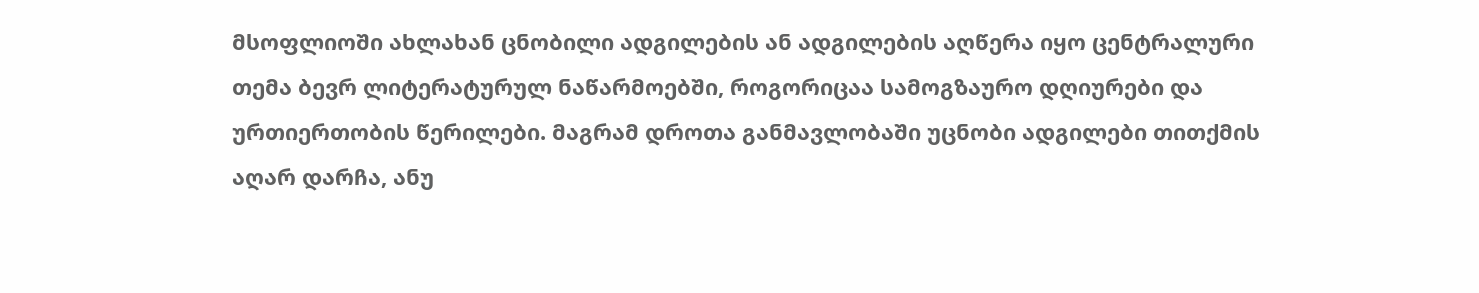მსოფლიოში ახლახან ცნობილი ადგილების ან ადგილების აღწერა იყო ცენტრალური თემა ბევრ ლიტერატურულ ნაწარმოებში, როგორიცაა სამოგზაურო დღიურები და ურთიერთობის წერილები. მაგრამ დროთა განმავლობაში უცნობი ადგილები თითქმის აღარ დარჩა, ანუ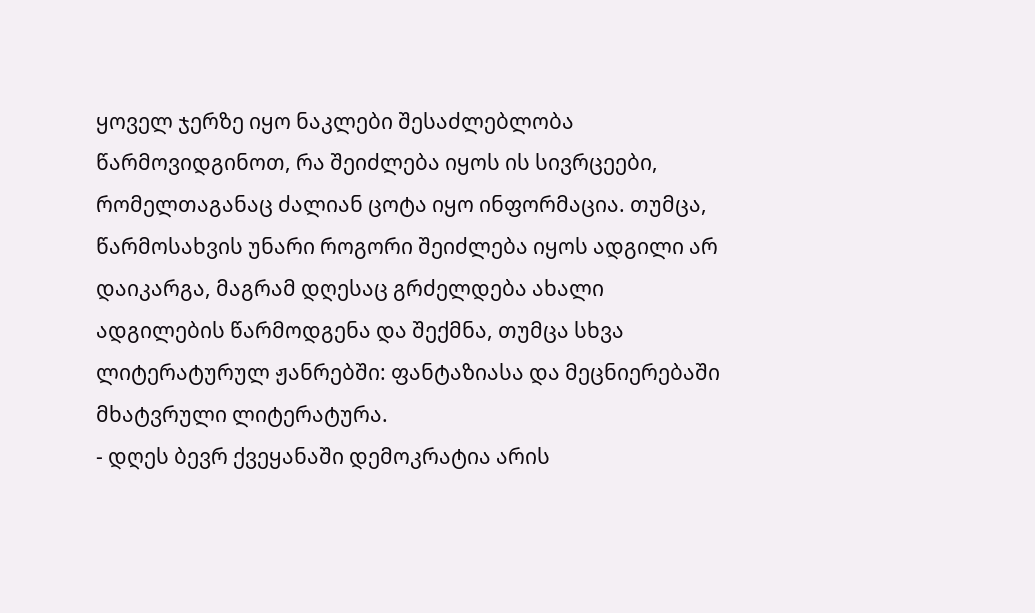ყოველ ჯერზე იყო ნაკლები შესაძლებლობა წარმოვიდგინოთ, რა შეიძლება იყოს ის სივრცეები, რომელთაგანაც ძალიან ცოტა იყო ინფორმაცია. თუმცა, წარმოსახვის უნარი როგორი შეიძლება იყოს ადგილი არ დაიკარგა, მაგრამ დღესაც გრძელდება ახალი ადგილების წარმოდგენა და შექმნა, თუმცა სხვა ლიტერატურულ ჟანრებში: ფანტაზიასა და მეცნიერებაში მხატვრული ლიტერატურა.
- დღეს ბევრ ქვეყანაში დემოკრატია არის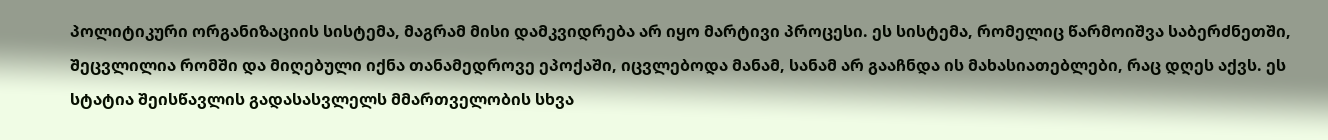პოლიტიკური ორგანიზაციის სისტემა, მაგრამ მისი დამკვიდრება არ იყო მარტივი პროცესი. ეს სისტემა, რომელიც წარმოიშვა საბერძნეთში, შეცვლილია რომში და მიღებული იქნა თანამედროვე ეპოქაში, იცვლებოდა მანამ, სანამ არ გააჩნდა ის მახასიათებლები, რაც დღეს აქვს. ეს სტატია შეისწავლის გადასასვლელს მმართველობის სხვა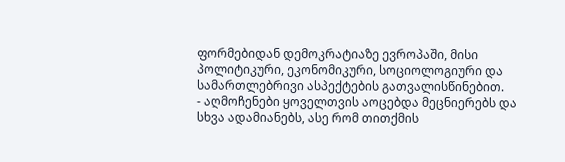ფორმებიდან დემოკრატიაზე ევროპაში, მისი პოლიტიკური, ეკონომიკური, სოციოლოგიური და სამართლებრივი ასპექტების გათვალისწინებით.
- აღმოჩენები ყოველთვის აოცებდა მეცნიერებს და სხვა ადამიანებს, ასე რომ თითქმის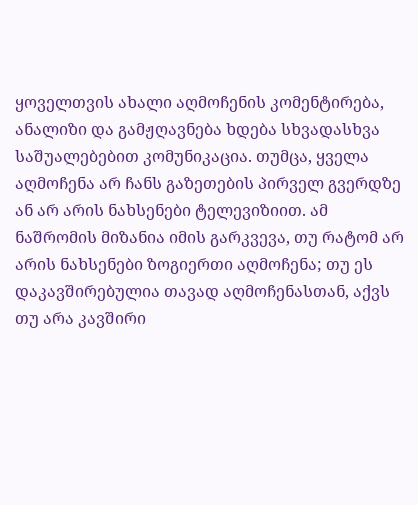ყოველთვის ახალი აღმოჩენის კომენტირება, ანალიზი და გამჟღავნება ხდება სხვადასხვა საშუალებებით კომუნიკაცია. თუმცა, ყველა აღმოჩენა არ ჩანს გაზეთების პირველ გვერდზე ან არ არის ნახსენები ტელევიზიით. ამ ნაშრომის მიზანია იმის გარკვევა, თუ რატომ არ არის ნახსენები ზოგიერთი აღმოჩენა; თუ ეს დაკავშირებულია თავად აღმოჩენასთან, აქვს თუ არა კავშირი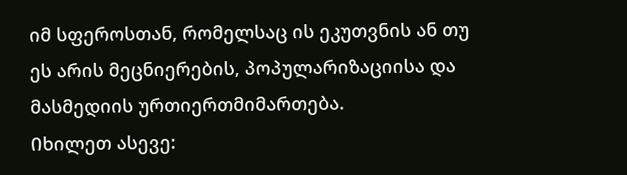იმ სფეროსთან, რომელსაც ის ეკუთვნის ან თუ ეს არის მეცნიერების, პოპულარიზაციისა და მასმედიის ურთიერთმიმართება.
Იხილეთ ასევე: